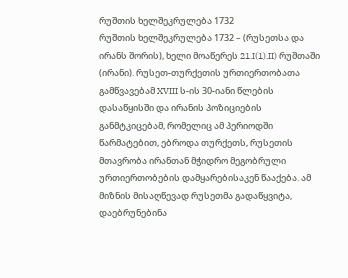რუშთის ხელშეკრულება 1732
რუშთის ხელშეკრულება 1732 – (რუსეთსა და ირანს შორის), ხელი მოაწერეს 21.I(1).II) რუშთაში (ირანი). რუსეთ-თურქეთის ურთიერთობათა გამწვავებამ XVIII ს-ის 30-იანი წლების დასაწყისში და ირანის პოზიციების განმტკიცებამ, რომელიც ამ პერიოდში წარმატებით, ებროდა თურქეთს, რუსეთის მთავრობა ირანთან მჭიდრო მეგობრული ურთიერთობების დამყარებისაკენ წააქება. ამ მიზნის მისაღწევად რუსეთმა გადაწყვიტა, დაებრუნებინა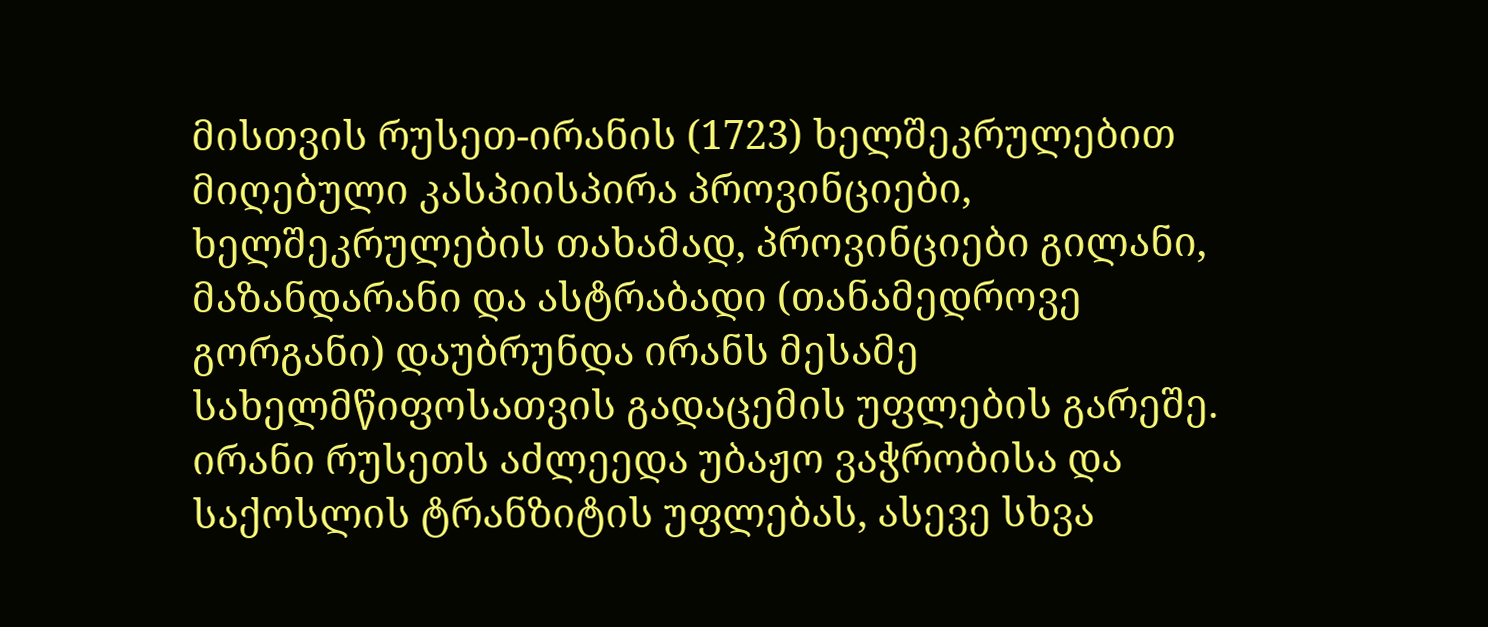მისთვის რუსეთ-ირანის (1723) ხელშეკრულებით მიღებული კასპიისპირა პროვინციები, ხელშეკრულების თახამად, პროვინციები გილანი, მაზანდარანი და ასტრაბადი (თანამედროვე გორგანი) დაუბრუნდა ირანს მესამე სახელმწიფოსათვის გადაცემის უფლების გარეშე. ირანი რუსეთს აძლეედა უბაჟო ვაჭრობისა და საქოსლის ტრანზიტის უფლებას, ასევე სხვა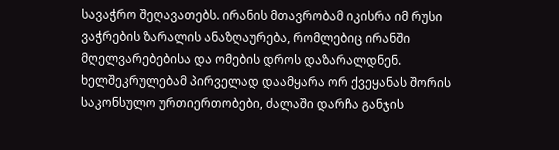სავაჭრო შეღავათებს. ირანის მთავრობამ იკისრა იმ რუსი ვაჭრების ზარალის ანაზღაურება, რომლებიც ირანში მღელვარებებისა და ომების დროს დაზარალდნენ. ხელშეკრულებამ პირველად დაამყარა ორ ქვეყანას შორის საკონსულო ურთიერთობები, ძალაში დარჩა განჯის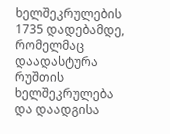ხელშეკრულების 1735 დადებამდე, რომელმაც დაადასტურა რუშთის ხელშეკრულება და დაადგისა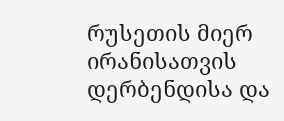რუსეთის მიერ ირანისათვის დერბენდისა და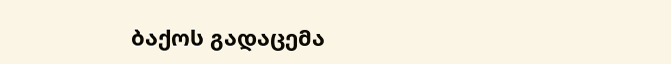ბაქოს გადაცემა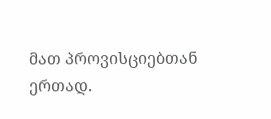მათ პროვისციებთან ერთად.